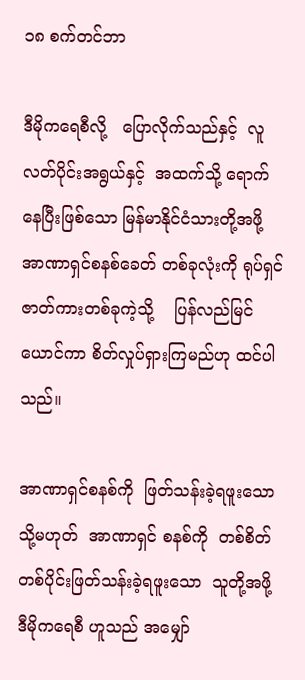၁၈ စက်တင်ဘာ

ဒီမိုကရေစီလို့   ပြောလိုက်သည်နှင့်  လူလတ်ပိုင်းအရွယ်နှင့်  အထက်သို့ ရောက်နေပြီးဖြစ်သော မြန်မာနိုင်ငံသားတို့အဖို့ အာဏာရှင်စနစ်ခေတ် တစ်ခုလုံးကို ရုပ်ရှင်ဇာတ်ကားတစ်ခုကဲ့သို့    ပြန်လည်မြင်ယောင်ကာ စိတ်လှုပ်ရှားကြမည်ဟု ထင်ပါသည်။

အာဏာရှင်စနစ်ကို  ဖြတ်သန်းခဲ့ရဖူးသော  သို့မဟုတ်  အာဏာရှင် စနစ်ကို  တစ်စိတ်တစ်ပိုင်းဖြတ်သန်းခဲ့ရဖူးသော  သူတို့အဖို့  ဒီမိုကရေစီ ဟူသည် အမျှော်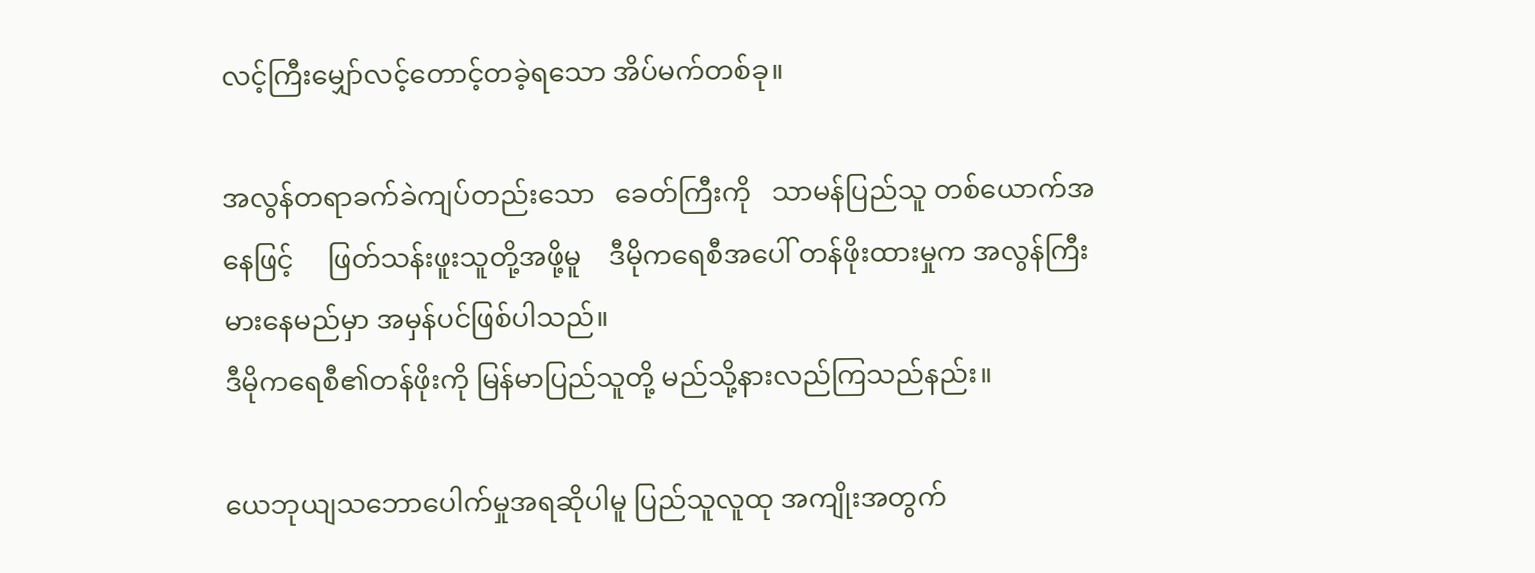လင့်ကြီးမျှော်လင့်တောင့်တခဲ့ရသော အိပ်မက်တစ်ခု။

အလွန်တရာခက်ခဲကျပ်တည်းသော   ခေတ်ကြီးကို   သာမန်ပြည်သူ တစ်ယောက်အနေဖြင့်     ဖြတ်သန်းဖူးသူတို့အဖို့မူ    ဒီမိုကရေစီအပေါ် တန်ဖိုးထားမှုက အလွန်ကြီးမားနေမည်မှာ အမှန်ပင်ဖြစ်ပါသည်။
ဒီမိုကရေစီ၏တန်ဖိုးကို မြန်မာပြည်သူတို့ မည်သို့နားလည်ကြသည်နည်း။

ယေဘုယျသဘောပေါက်မှုအရဆိုပါမူ ပြည်သူလူထု အကျိုးအတွက်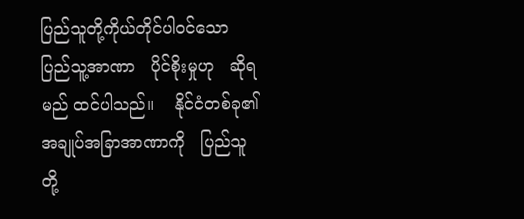ပြည်သူတို့ကိုယ်တိုင်ပါဝင်သော   ပြည်သူ့အာဏာ   ပိုင်စိုးမှုဟု   ဆိုရမည် ထင်ပါသည်။    နိုင်ငံတစ်ခု၏    အချုပ်အခြာအာဏာကို   ပြည်သူတို့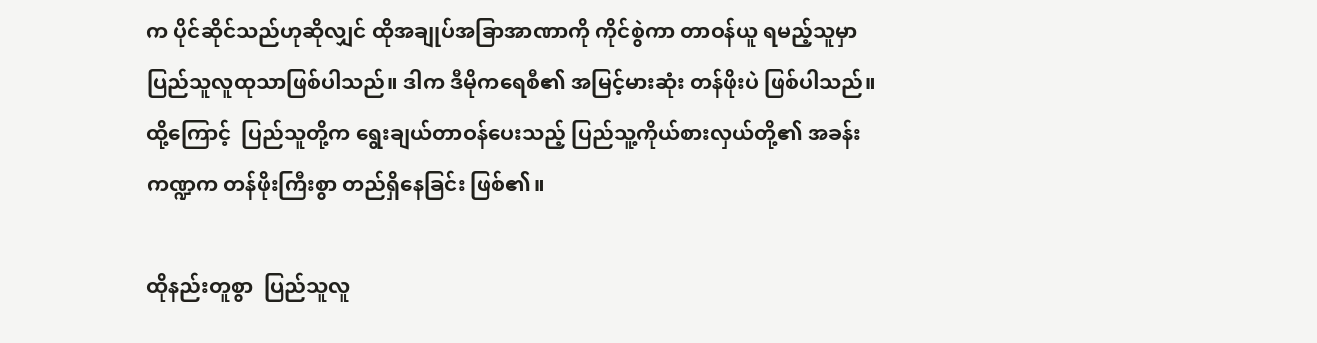က ပိုင်ဆိုင်သည်ဟုဆိုလျှင် ထိုအချုပ်အခြာအာဏာကို ကိုင်စွဲကာ တာဝန်ယူ ရမည့်သူမှာ ပြည်သူလူထုသာဖြစ်ပါသည်။ ဒါက ဒီမိုကရေစီ၏ အမြင့်မားဆုံး တန်ဖိုးပဲ ဖြစ်ပါသည်။ ထို့ကြောင့်  ပြည်သူတို့က ရွေးချယ်တာဝန်ပေးသည့် ပြည်သူ့ကိုယ်စားလှယ်တို့၏ အခန်းကဏ္ဍက တန်ဖိုးကြီးစွာ တည်ရှိနေခြင်း ဖြစ်၏။

ထိုနည်းတူစွာ  ပြည်သူလူ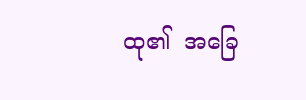ထု၏  အခြေ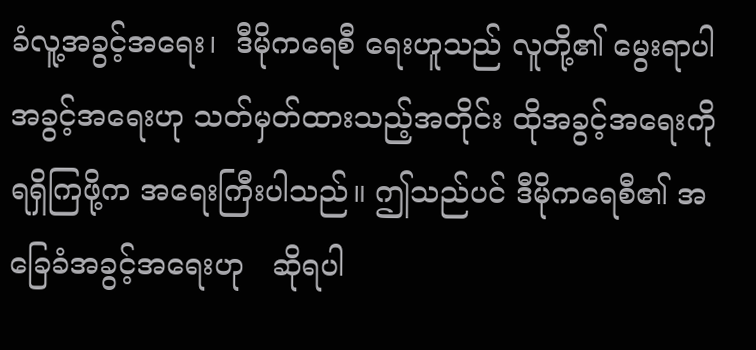ခံလူ့အခွင့်အရေး၊  ဒီမိုကရေစီ ရေးဟူသည် လူတို့၏ မွေးရာပါအခွင့်အရေးဟု သတ်မှတ်ထားသည့်အတိုင်း ထိုအခွင့်အရေးကို ရရှိကြဖို့က အရေးကြီးပါသည်။ ဤသည်ပင် ဒီမိုကရေစီ၏ အခြေခံအခွင့်အရေးဟု   ဆိုရပါ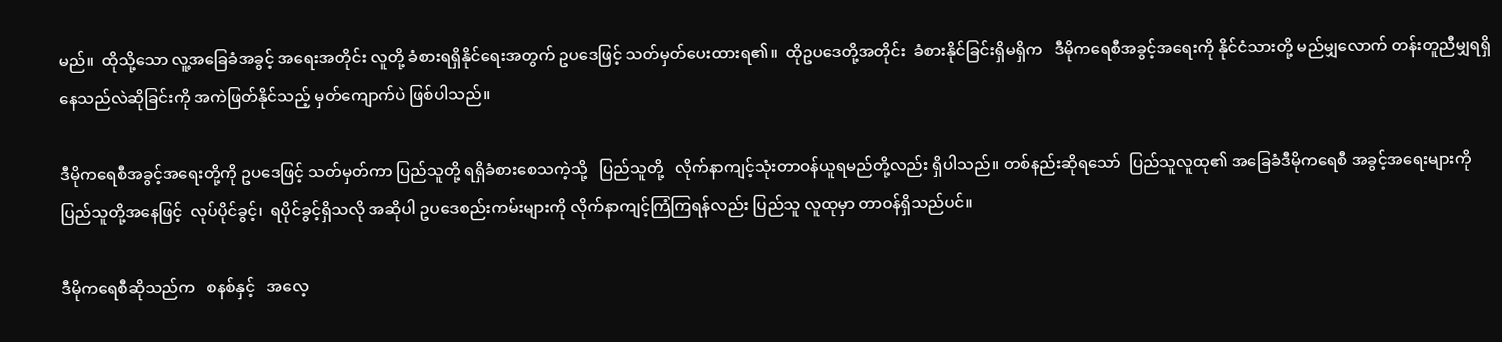မည်။  ထိုသို့သော လူ့အခြေခံအခွင့် အရေးအတိုင်း လူတို့ ခံစားရရှိနိုင်ရေးအတွက် ဥပဒေဖြင့် သတ်မှတ်ပေးထားရ၏။  ထိုဥပဒေတို့အတိုင်း  ခံစားနိုင်ခြင်းရှိမရှိက   ဒီမိုကရေစီအခွင့်အရေးကို နိုင်ငံသားတို့ မည်မျှလောက် တန်းတူညီမျှရရှိနေသည်လဲဆိုခြင်းကို အကဲဖြတ်နိုင်သည့် မှတ်ကျောက်ပဲ ဖြစ်ပါသည်။

ဒီမိုကရေစီအခွင့်အရေးတို့ကို ဥပဒေဖြင့် သတ်မှတ်ကာ ပြည်သူတို့ ရရှိခံစားစေသကဲ့သို့   ပြည်သူတို့   လိုက်နာကျင့်သုံးတာဝန်ယူရမည်တို့လည်း ရှိပါသည်။ တစ်နည်းဆိုရသော်  ပြည်သူလူထု၏ အခြေခံဒီမိုကရေစီ အခွင့်အရေးများကို    ပြည်သူတို့အနေဖြင့်  လုပ်ပိုင်ခွင့်၊  ရပိုင်ခွင့်ရှိသလို အဆိုပါ ဥပဒေစည်းကမ်းများကို လိုက်နာကျင့်ကြံကြရန်လည်း ပြည်သူ လူထုမှာ တာဝန်ရှိသည်ပင်။

ဒီမိုကရေစီဆိုသည်က   စနစ်နှင့်   အလေ့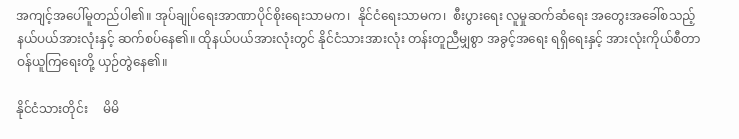အကျင့်အပေါ်မူတည်ပါ၏။ အုပ်ချုပ်ရေးအာဏာပိုင်စိုးရေးသာမက၊  နိုင်ငံရေးသာမက၊  စီးပွားရေး လူမှုဆက်ဆံရေး အတွေးအခေါ်စသည့်နယ်ပယ်အားလုံးနှင့် ဆက်စပ်နေ၏။ ထိုနယ်ပယ်အားလုံးတွင် နိုင်ငံသားအားလုံး တန်းတူညီမျှစွာ အခွင့်အရေး ရရှိရေးနှင့် အားလုံးကိုယ်စီတာဝန်ယူကြရေးတို့ ယှဉ်တွဲနေ၏။

နိုင်ငံသားတိုင်း     မိမိ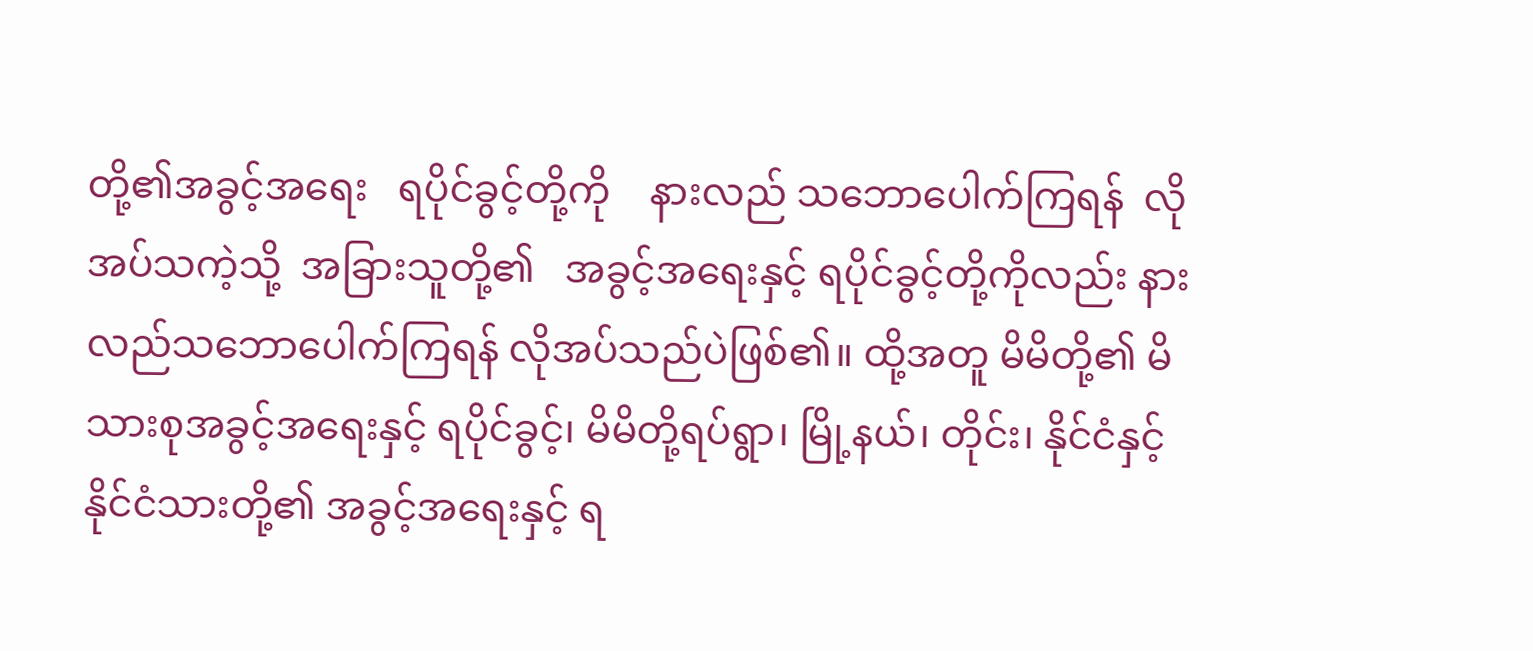တို့၏အခွင့်အရေး   ရပိုင်ခွင့်တို့ကို    နားလည် သဘောပေါက်ကြရန်  လိုအပ်သကဲ့သို့  အခြားသူတို့၏   အခွင့်အရေးနှင့် ရပိုင်ခွင့်တို့ကိုလည်း နားလည်သဘောပေါက်ကြရန် လိုအပ်သည်ပဲဖြစ်၏။ ထို့အတူ မိမိတို့၏ မိသားစုအခွင့်အရေးနှင့် ရပိုင်ခွင့်၊ မိမိတို့ရပ်ရွာ၊ မြို့နယ်၊ တိုင်း၊ နိုင်ငံနှင့် နိုင်ငံသားတို့၏ အခွင့်အရေးနှင့် ရ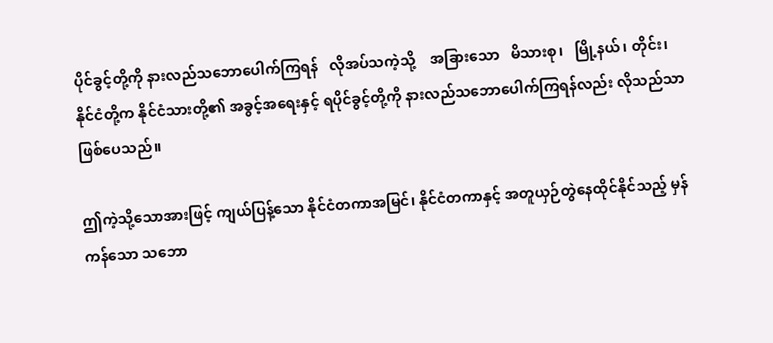ပိုင်ခွင့်တို့ကို နားလည်သဘောပေါက်ကြရန်   လိုအပ်သကဲ့သို့    အခြားသော   မိသားစု၊   မြို့နယ်၊ တိုင်း၊ နိုင်ငံတို့က နိုင်ငံသားတို့၏ အခွင့်အရေးနှင့် ရပိုင်ခွင့်တို့ကို နားလည်သဘောပေါက်ကြရန်လည်း လိုသည်သာဖြစ်ပေသည်။

ဤကဲ့သို့သောအားဖြင့် ကျယ်ပြန့်သော နိုင်ငံတကာအမြင်၊ နိုင်ငံတကာနှင့် အတူယှဉ်တွဲနေထိုင်နိုင်သည့် မှန်ကန်သော သဘော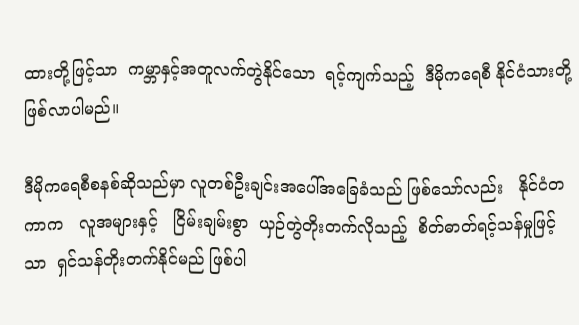ထားတို့ဖြင့်သာ  ကမ္ဘာနှင့်အတူလက်တွဲနိုင်သော  ရင့်ကျက်သည့်  ဒီမိုကရေစီ နိုင်ငံသားတို့ ဖြစ်လာပါမည်။

ဒီမိုကရေစီစနစ်ဆိုသည်မှာ လူတစ်ဦးချင်းအပေါ်အခြေခံသည် ဖြစ်သော်လည်း   နိုင်ငံတကာက   လူအများနှင့်   ငြိမ်းချမ်းစွာ  ယှဉ်တွဲတိုးတက်လိုသည့်  စိတ်ဓာတ်ရင့်သန်မှုဖြင့်သာ  ရှင်သန်တိုးတက်နိုင်မည် ဖြစ်ပါ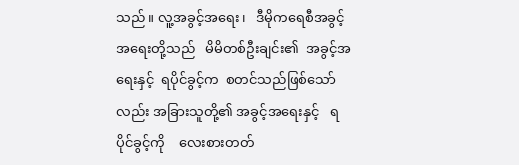သည်။ လူ့အခွင့်အရေး၊   ဒီမိုကရေစီအခွင့်အရေးတို့သည်   မိမိတစ်ဦးချင်း၏  အခွင့်အရေးနှင့်  ရပိုင်ခွင့်က  စတင်သည်ဖြစ်သော်လည်း အခြားသူတို့၏ အခွင့်အရေးနှင့်   ရပိုင်ခွင့်ကို    လေးစားတတ်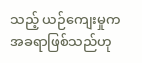သည့် ယဉ်ကျေးမှုက အခရာဖြစ်သည်ဟု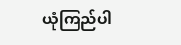ယုံကြည်ပါ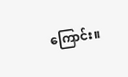ကြောင်း။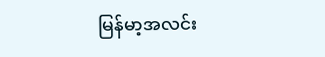မြန်မာ့အလင်း